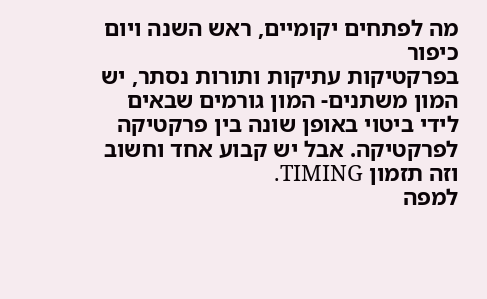מה לפתחים יקומיים, ראש השנה ויום כיפור
בפרקטיקות עתיקות ותורות נסתר, יש המון משתנים- המון גורמים שבאים לידי ביטוי באופן שונה בין פרקטיקה לפרקטיקה. אבל יש קבוע אחד וחשוב וזה תזמון TIMING.
למפה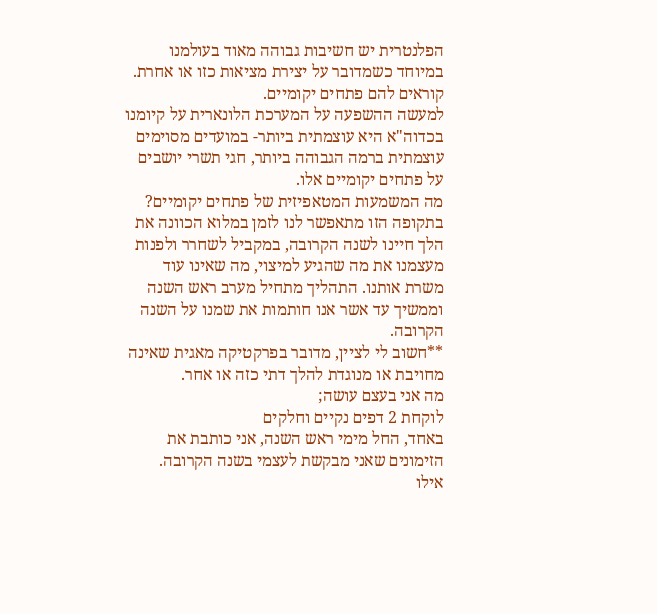הפלנטרית יש חשיבות גבוהה מאוד בעולמנו במיוחד כשמדובר על יצירת מציאות כזו או אחרת.
קוראים להם פתחים יקומיים.
למעשה ההשפעה על המערכת הלונארית על קיומנו בכדוה"א היא עוצמתית ביותר- במועדים מסוימים עוצמתית ברמה הגבוהה ביותר, חגי תשרי יושבים על פתחים יקומיים אלו.
מה המשמעות המטאפיזית של פתחים יקומיים?
בתקופה הזו מתאפשר לנו לזמן במלוא הכוונה את הלך חיינו לשנה הקרובה, במקביל לשחרר ולפנות מעצמנו את מה שהגיע למיצוי, מה שאינו עוד משרת אותנו. התהליך מתחיל מערב ראש השנה וממשיך עד אשר אנו חותמות את שמנו על השנה הקרובה.
**חשוב לי לציין, מדובר בפרקטיקה מאגית שאינה מחויבת או מנוגדת להלך דתי כזה או אחר.
מה אני בעצם עושה;
לוקחת 2 דפים נקיים וחלקים
באחד, החל מימי ראש השנה, אני כותבת את הזימונים שאני מבקשת לעצמי בשנה הקרובה.
אילו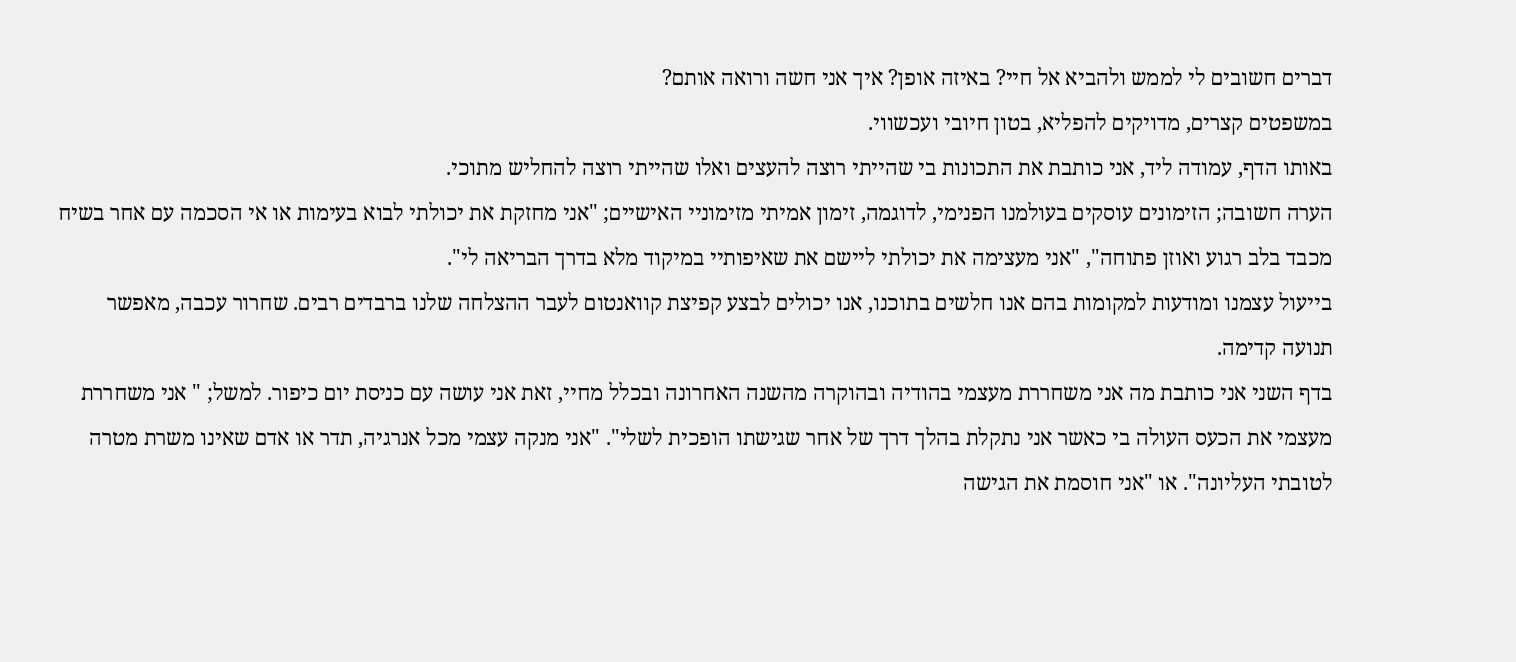דברים חשובים לי לממש ולהביא אל חיי? באיזה אופן? איך אני חשה ורואה אותם?
במשפטים קצרים, מדויקים להפליא, בטון חיובי ועכשווי.
באותו הדף, עמודה ליד, אני כותבת את התכונות בי שהייתי רוצה להעצים ואלו שהייתי רוצה להחליש מתוכי.
הערה חשובה; הזימונים עוסקים בעולמנו הפנימי, לדוגמה, זימון אמיתי מזימוניי האישיים; "אני מחזקת את יכולתי לבוא בעימות או אי הסכמה עם אחר בשיח מכבד בלב רגוע ואוזן פתוחה", "אני מעצימה את יכולתי ליישם את שאיפותיי במיקוד מלא בדרך הבריאה לי".
בייעול עצמנו ומודעות למקומות בהם אנו חלשים בתוכנו, אנו יכולים לבצע קפיצת קוואנטום לעבר ההצלחה שלנו ברבדים רבים. שחרור עכבה, מאפשר תנועה קדימה.
בדף השני אני כותבת מה אני משחררת מעצמי בהודיה ובהוקרה מהשנה האחרונה ובכלל מחיי, זאת אני עושה עם כניסת יום כיפור. למשל; " אני משחררת מעצמי את הכעס העולה בי כאשר אני נתקלת בהלך דרך של אחר שגישתו הופכית לשלי". "אני מנקה עצמי מכל אנרגיה, תדר או אדם שאינו משרת מטרה לטובתי העליונה". או "אני חוסמת את הגישה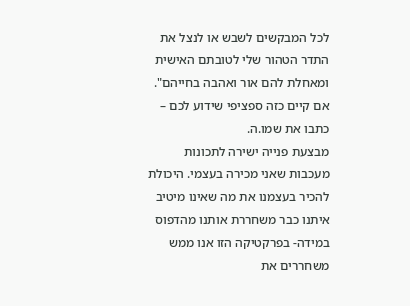לכל המבקשים לשבש או לנצל את התדר הטהור שלי לטובתם האישית ומאחלת להם אור ואהבה בחייהם". אם קיים כזה ספציפי שידוע לכם – כתבו את שמו.ה.
מבצעת פנייה ישירה לתכונות מעכבות שאני מכירה בעצמי. היכולת להכיר בעצמנו את מה שאינו מיטיב איתנו כבר משחררת אותנו מהדפוס במידה- בפרקטיקה הזו אנו ממש משחררים את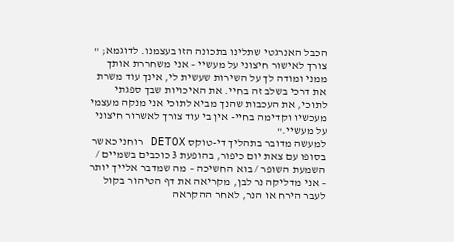הכבל האנרגטי שתלינו בתכונה הזו בעצמנו. לדוגמא; " צורך לאישור חיצוני על מעשיי – אני משחררת אותך ממני ומודה לך על השירות שעשית לי, אינך עוד משרת את דרכי בשלב זה בחיי. את האיכויות שבך ספגתי לתוכי, את העכבות שהנך מביא לתוכי אני מנקה מעצמי מעכשיו וקדימה בחיי- אין בי עוד צורך לאשרור חיצוני על מעשיי."
למעשה מדובר בתהליך די-טוקס DETOX רוחני כאשר בסופו עם צאת יום כיפור, בהופעת 3 כוכבים בשמיים / השמעת השופר / בוא החשיכה – מה שמדבר אלייך יותר – אני מדליקה נר לבן, מקריאה את דף הטיהור בקול לעבר הירח או הנר, לאחר ההקראה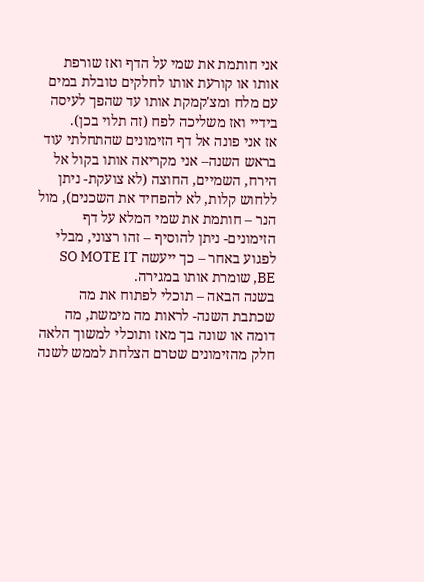אני חותמת את שמי על הדף ואז שורפת אותו או קורעת אותו לחלקים טובלת במים עם מלח ומצ'קמקת אותו עד שהפך לעיסה בידיי ואז משליכה לפח (זה תלוי בכן).
אז אני פונה אל דף הזימונים שהתחלתי עוד בראש השנה– אני מקריאה אותו בקול אל הירח, השמיים, החוצה (לא צועקת- ניתן ללחוש קלות, לא להפחיד את השכנים), מול הנר – חותמת את שמי המלא על דף הזימונים- ניתן להוסיף – זהו רצוני, מבלי לפגוע באחר – כך ייעשה SO MOTE IT BE, שומרת אותו במגירה.
בשנה הבאה – תוכלי לפתוח את מה שכתבת השנה- לראות מה מימשת, מה דומה או שונה בך מאז ותוכלי למשוך הלאה חלק מהזימונים שטרם הצלחת לממש לשנה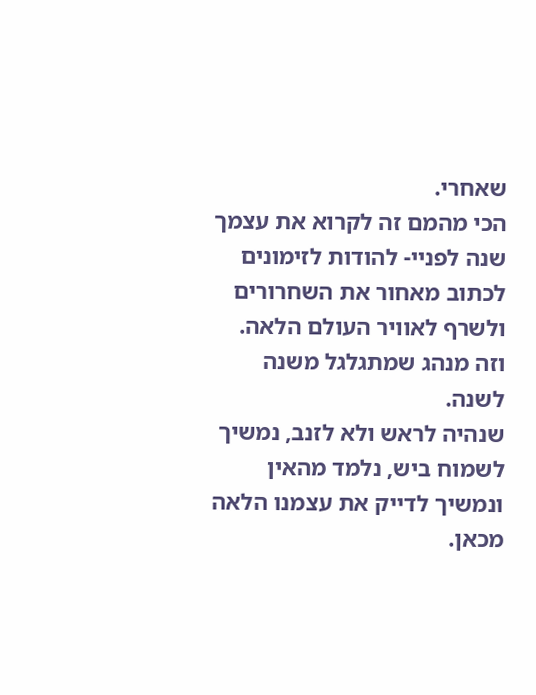שאחרי.
הכי מהמם זה לקרוא את עצמך שנה לפניי- להודות לזימונים לכתוב מאחור את השחרורים ולשרף לאוויר העולם הלאה. וזה מנהג שמתגלגל משנה לשנה.
שנהיה לראש ולא לזנב, נמשיך לשמוח ביש, נלמד מהאין ונמשיך לדייק את עצמנו הלאה מכאן.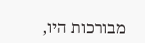מבורכות היו,